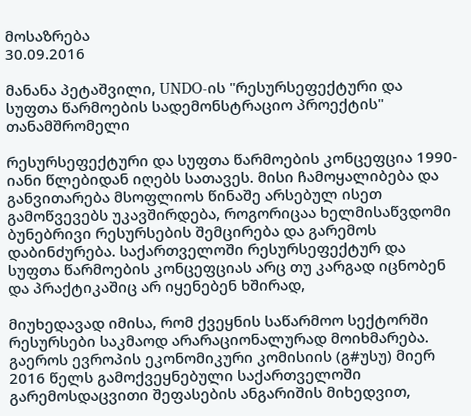მოსაზრება
30.09.2016

მანანა პეტაშვილი, UNDO-ის "რესურსეფექტური და სუფთა წარმოების სადემონსტრაციო პროექტის" თანამშრომელი

რესურსეფექტური და სუფთა წარმოების კონცეფცია 1990-იანი წლებიდან იღებს სათავეს. მისი ჩამოყალიბება და განვითარება მსოფლიოს წინაშე არსებულ ისეთ გამოწვევებს უკავშირდება, როგორიცაა ხელმისაწვდომი ბუნებრივი რესურსების შემცირება და გარემოს დაბინძურება. საქართველოში რესურსეფექტურ და სუფთა წარმოების კონცეფციას არც თუ კარგად იცნობენ და პრაქტიკაშიც არ იყენებენ ხშირად,

მიუხედავად იმისა, რომ ქვეყნის საწარმოო სექტორში რესურსები საკმაოდ არარაციონალურად მოიხმარება. გაეროს ევროპის ეკონომიკური კომისიის (გ#უსუ) მიერ 2016 წელს გამოქვეყნებული საქართველოში გარემოსდაცვითი შეფასების ანგარიშის მიხედვით,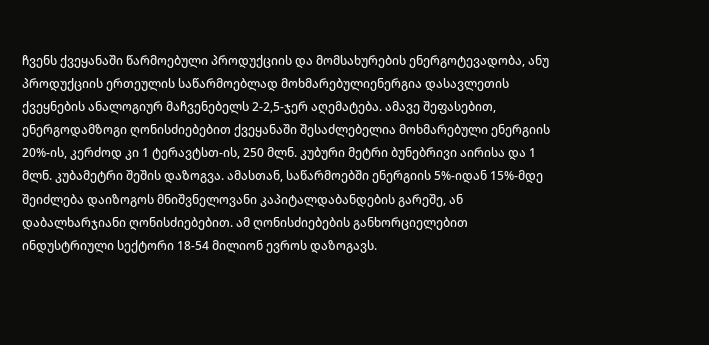ჩვენს ქვეყანაში წარმოებული პროდუქციის და მომსახურების ენერგოტევადობა, ანუ პროდუქციის ერთეულის საწარმოებლად მოხმარებულიენერგია დასავლეთის ქვეყნების ანალოგიურ მაჩვენებელს 2-2,5-ჯერ აღემატება. ამავე შეფასებით, ენერგოდამზოგი ღონისძიებებით ქვეყანაში შესაძლებელია მოხმარებული ენერგიის 20%-ის, კერძოდ კი 1 ტერავტსთ-ის, 250 მლნ. კუბური მეტრი ბუნებრივი აირისა და 1 მლნ. კუბამეტრი შეშის დაზოგვა. ამასთან, საწარმოებში ენერგიის 5%-იდან 15%-მდე შეიძლება დაიზოგოს მნიშვნელოვანი კაპიტალდაბანდების გარეშე, ან დაბალხარჯიანი ღონისძიებებით. ამ ღონისძიებების განხორციელებით ინდუსტრიული სექტორი 18-54 მილიონ ევროს დაზოგავს.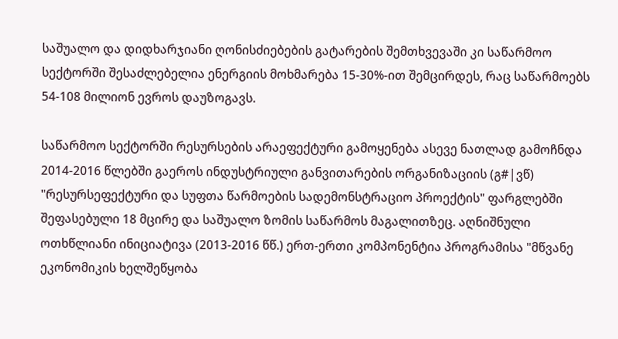საშუალო და დიდხარჯიანი ღონისძიებების გატარების შემთხვევაში კი საწარმოო სექტორში შესაძლებელია ენერგიის მოხმარება 15-30%-ით შემცირდეს, რაც საწარმოებს 54-108 მილიონ ევროს დაუზოგავს.

საწარმოო სექტორში რესურსების არაეფექტური გამოყენება ასევე ნათლად გამოჩნდა 2014-2016 წლებში გაეროს ინდუსტრიული განვითარების ორგანიზაციის (გ#|ვწ) "რესურსეფექტური და სუფთა წარმოების სადემონსტრაციო პროექტის" ფარგლებში შეფასებული 18 მცირე და საშუალო ზომის საწარმოს მაგალითზეც. აღნიშნული ოთხწლიანი ინიციატივა (2013-2016 წწ.) ერთ-ერთი კომპონენტია პროგრამისა "მწვანე ეკონომიკის ხელშეწყობა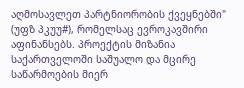აღმოსავლეთ პარტნიორობის ქვეყნებში" (უფზ პკუუ#), რომელსაც ევროკავშირი აფინანსებს. პროექტის მიზანია საქართველოში საშუალო და მცირე საწარმოების მიერ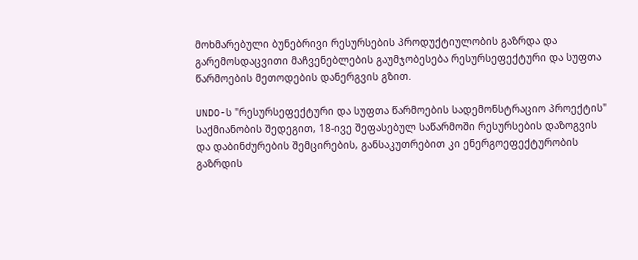მოხმარებული ბუნებრივი რესურსების პროდუქტიულობის გაზრდა და გარემოსდაცვითი მაჩვენებლების გაუმჯობესება რესურსეფექტური და სუფთა წარმოების მეთოდების დანერგვის გზით.

UNDO-ს "რესურსეფექტური და სუფთა წარმოების სადემონსტრაციო პროექტის" საქმიანობის შედეგით, 18-ივე შეფასებულ საწარმოში რესურსების დაზოგვის და დაბინძურების შემცირების, განსაკუთრებით კი ენერგოეფექტურობის გაზრდის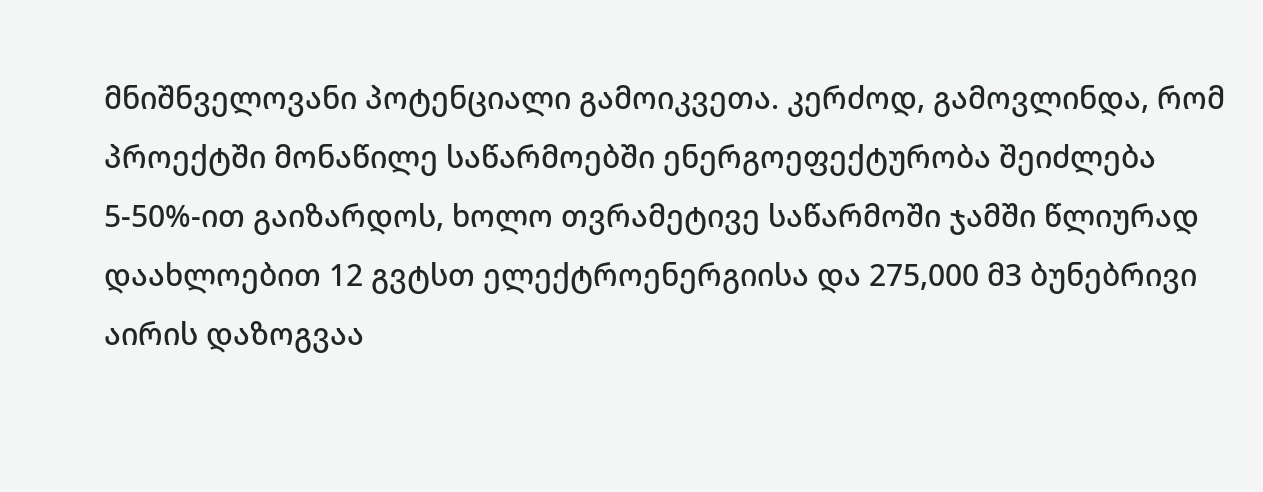მნიშნველოვანი პოტენციალი გამოიკვეთა. კერძოდ, გამოვლინდა, რომ პროექტში მონაწილე საწარმოებში ენერგოეფექტურობა შეიძლება 5-50%-ით გაიზარდოს, ხოლო თვრამეტივე საწარმოში ჯამში წლიურად დაახლოებით 12 გვტსთ ელექტროენერგიისა და 275,000 მ3 ბუნებრივი აირის დაზოგვაა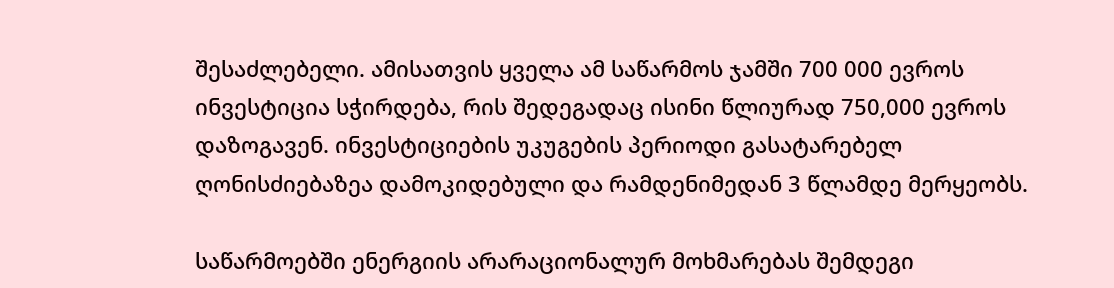შესაძლებელი. ამისათვის ყველა ამ საწარმოს ჯამში 700 000 ევროს ინვესტიცია სჭირდება, რის შედეგადაც ისინი წლიურად 750,000 ევროს დაზოგავენ. ინვესტიციების უკუგების პერიოდი გასატარებელ ღონისძიებაზეა დამოკიდებული და რამდენიმედან 3 წლამდე მერყეობს.

საწარმოებში ენერგიის არარაციონალურ მოხმარებას შემდეგი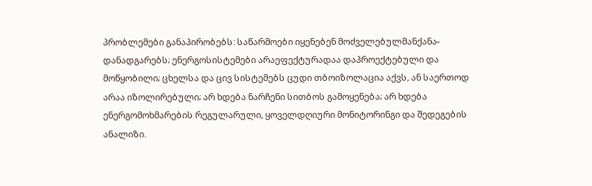პრობლემები განაპირობებს: საწარმოები იყენებენ მოძველებულმანქანა-დანადგარებს; ენერგოსისტემები არაეფექტურადაა დაპროექტებული და მოწყობილი; ცხელსა და ცივ სისტემებს ცუდი თბოიზოლაცია აქვს, ან საერთოდ არაა იზოლირებული; არ ხდება ნარჩენი სითბოს გამოყენება; არ ხდება ენერგომოხმარების რეგულარული, ყოველდღიური მონიტორინგი და შედეგების ანალიზი.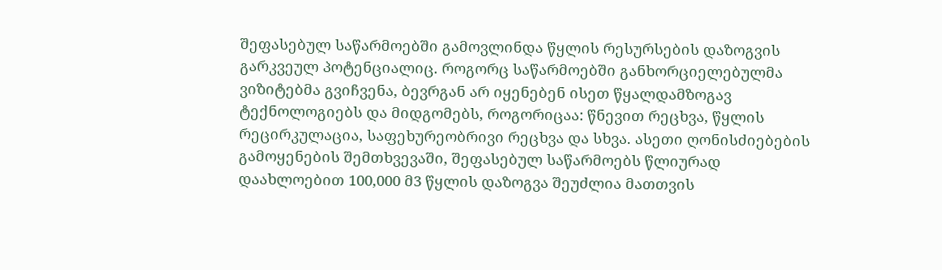შეფასებულ საწარმოებში გამოვლინდა წყლის რესურსების დაზოგვის გარკვეულ პოტენციალიც. როგორც საწარმოებში განხორციელებულმა ვიზიტებმა გვიჩვენა, ბევრგან არ იყენებენ ისეთ წყალდამზოგავ ტექნოლოგიებს და მიდგომებს, როგორიცაა: წნევით რეცხვა, წყლის რეცირკულაცია, საფეხურეობრივი რეცხვა და სხვა. ასეთი ღონისძიებების გამოყენების შემთხვევაში, შეფასებულ საწარმოებს წლიურად დაახლოებით 100,000 მ3 წყლის დაზოგვა შეუძლია მათთვის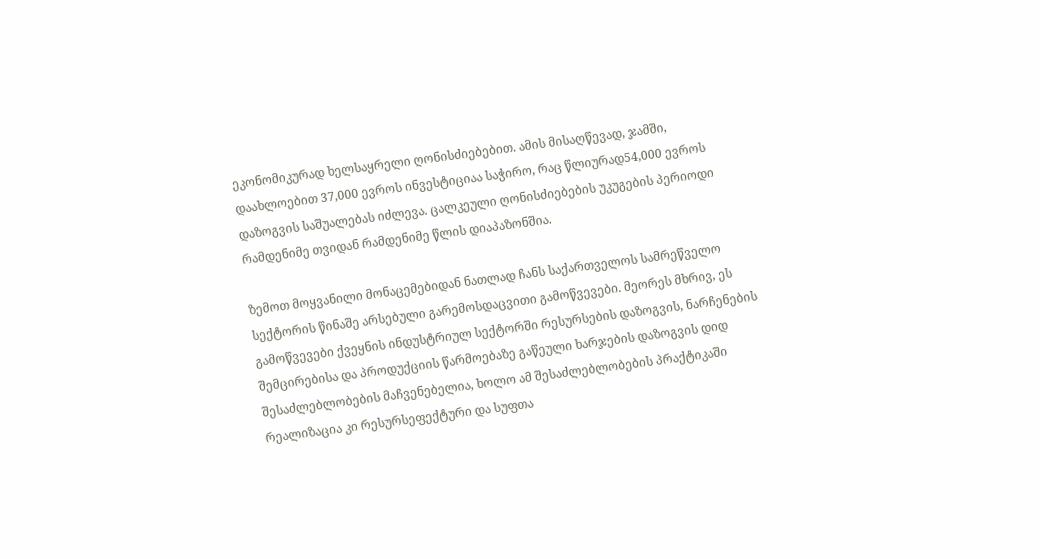ეკონომიკურად ხელსაყრელი ღონისძიებებით. ამის მისაღწევად, ჯამში, დაახლოებით 37,000 ევროს ინვესტიციაა საჭირო, რაც წლიურად54,000 ევროს დაზოგვის საშუალებას იძლევა. ცალკეული ღონისძიებების უკუგების პერიოდი რამდენიმე თვიდან რამდენიმე წლის დიაპაზონშია.

ზემოთ მოყვანილი მონაცემებიდან ნათლად ჩანს საქართველოს სამრეწველო სექტორის წინაშე არსებული გარემოსდაცვითი გამოწვევები. მეორეს მხრივ, ეს გამოწვევები ქვეყნის ინდუსტრიულ სექტორში რესურსების დაზოგვის, ნარჩენების შემცირებისა და პროდუქციის წარმოებაზე გაწეული ხარჯების დაზოგვის დიდ შესაძლებლობების მაჩვენებელია, ხოლო ამ შესაძლებლობების პრაქტიკაში რეალიზაცია კი რესურსეფექტური და სუფთა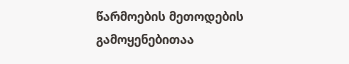წარმოების მეთოდების გამოყენებითაა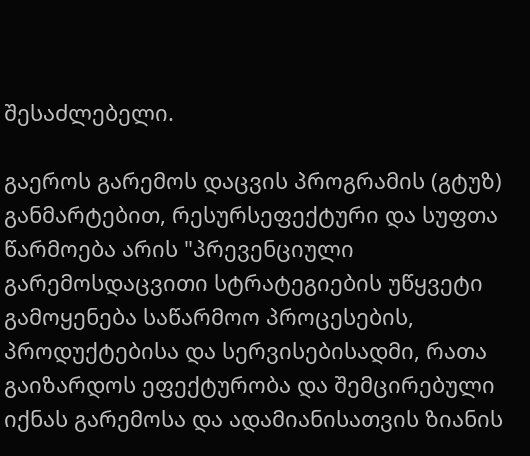შესაძლებელი.

გაეროს გარემოს დაცვის პროგრამის (გტუზ) განმარტებით, რესურსეფექტური და სუფთა წარმოება არის "პრევენციული გარემოსდაცვითი სტრატეგიების უწყვეტი გამოყენება საწარმოო პროცესების, პროდუქტებისა და სერვისებისადმი, რათა გაიზარდოს ეფექტურობა და შემცირებული იქნას გარემოსა და ადამიანისათვის ზიანის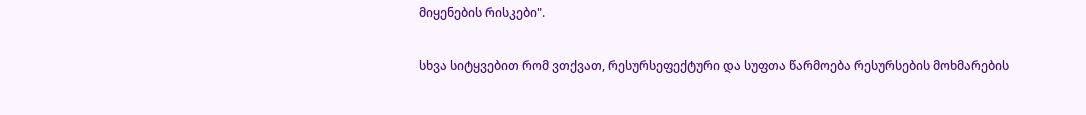მიყენების რისკები".

სხვა სიტყვებით რომ ვთქვათ, რესურსეფექტური და სუფთა წარმოება რესურსების მოხმარების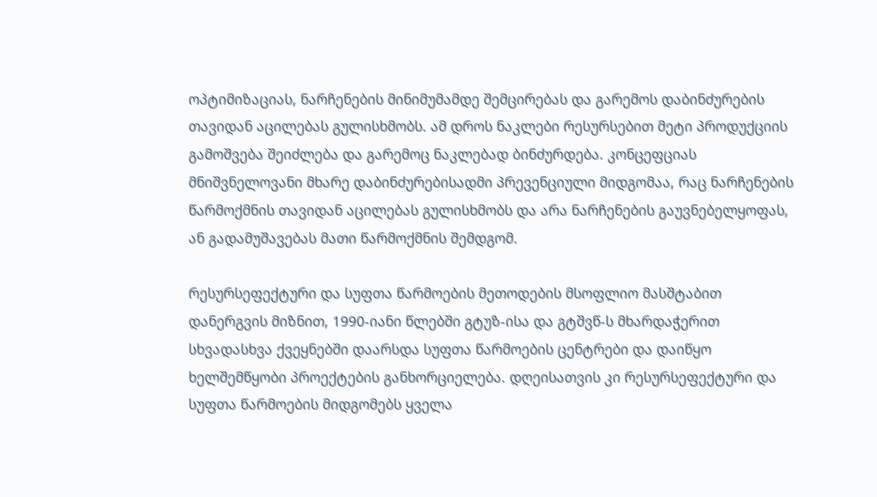ოპტიმიზაციას, ნარჩენების მინიმუმამდე შემცირებას და გარემოს დაბინძურების თავიდან აცილებას გულისხმობს. ამ დროს ნაკლები რესურსებით მეტი პროდუქციის გამოშვება შეიძლება და გარემოც ნაკლებად ბინძურდება. კონცეფციას მნიშვნელოვანი მხარე დაბინძურებისადმი პრევენციული მიდგომაა, რაც ნარჩენების წარმოქმნის თავიდან აცილებას გულისხმობს და არა ნარჩენების გაუვნებელყოფას, ან გადამუშავებას მათი წარმოქმნის შემდგომ.

რესურსეფექტური და სუფთა წარმოების მეთოდების მსოფლიო მასშტაბით დანერგვის მიზნით, 1990-იანი წლებში გტუზ-ისა და გტშვწ-ს მხარდაჭერით სხვადასხვა ქვეყნებში დაარსდა სუფთა წარმოების ცენტრები და დაიწყო ხელშემწყობი პროექტების განხორციელება. დღეისათვის კი რესურსეფექტური და სუფთა წარმოების მიდგომებს ყველა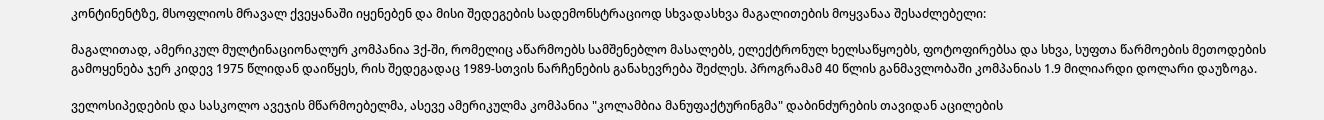კონტინენტზე, მსოფლიოს მრავალ ქვეყანაში იყენებენ და მისი შედეგების სადემონსტრაციოდ სხვადასხვა მაგალითების მოყვანაა შესაძლებელი:

მაგალითად, ამერიკულ მულტინაციონალურ კომპანია 3ქ-ში, რომელიც აწარმოებს სამშენებლო მასალებს, ელექტრონულ ხელსაწყოებს, ფოტოფირებსა და სხვა, სუფთა წარმოების მეთოდების გამოყენება ჯერ კიდევ 1975 წლიდან დაიწყეს, რის შედეგადაც 1989-სთვის ნარჩენების განახევრება შეძლეს. პროგრამამ 40 წლის განმავლობაში კომპანიას 1.9 მილიარდი დოლარი დაუზოგა.

ველოსიპედების და სასკოლო ავეჯის მწარმოებელმა, ასევე ამერიკულმა კომპანია "კოლამბია მანუფაქტურინგმა" დაბინძურების თავიდან აცილების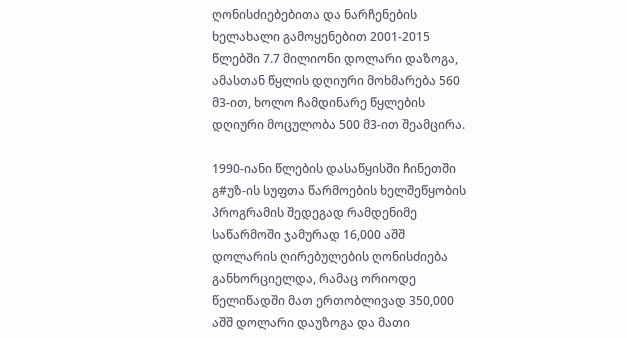ღონისძიებებითა და ნარჩენების ხელახალი გამოყენებით 2001-2015 წლებში 7.7 მილიონი დოლარი დაზოგა, ამასთან წყლის დღიური მოხმარება 560 მ3-ით, ხოლო ჩამდინარე წყლების დღიური მოცულობა 500 მ3-ით შეამცირა.

1990-იანი წლების დასაწყისში ჩინეთში გ#უზ-ის სუფთა წარმოების ხელშეწყობის პროგრამის შედეგად რამდენიმე საწარმოში ჯამურად 16,000 აშშ დოლარის ღირებულების ღონისძიება განხორციელდა, რამაც ორიოდე წელიწადში მათ ერთობლივად 350,000 აშშ დოლარი დაუზოგა და მათი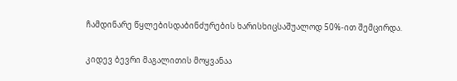ჩამდინარე წყლებისდაბინძურების ხარისხიცსაშუალოდ 50%-ით შემცირდა.

კიდევ ბევრი მაგალითის მოყვანაა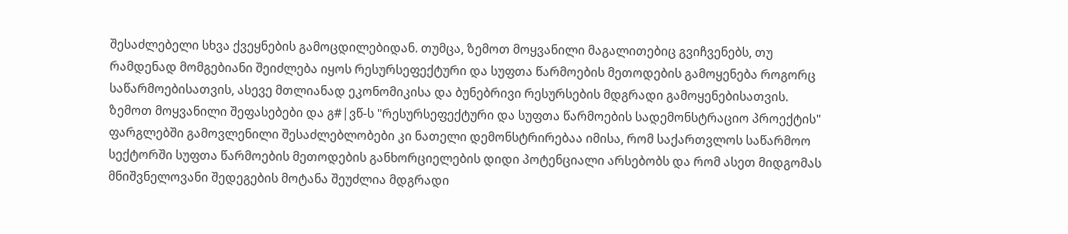შესაძლებელი სხვა ქვეყნების გამოცდილებიდან. თუმცა, ზემოთ მოყვანილი მაგალითებიც გვიჩვენებს, თუ რამდენად მომგებიანი შეიძლება იყოს რესურსეფექტური და სუფთა წარმოების მეთოდების გამოყენება როგორც საწარმოებისათვის, ასევე მთლიანად ეკონომიკისა და ბუნებრივი რესურსების მდგრადი გამოყენებისათვის. ზემოთ მოყვანილი შეფასებები და გ#|ვწ-ს "რესურსეფექტური და სუფთა წარმოების სადემონსტრაციო პროექტის" ფარგლებში გამოვლენილი შესაძლებლობები კი ნათელი დემონსტრირებაა იმისა, რომ საქართვლოს საწარმოო სექტორში სუფთა წარმოების მეთოდების განხორციელების დიდი პოტენციალი არსებობს და რომ ასეთ მიდგომას მნიშვნელოვანი შედეგების მოტანა შეუძლია მდგრადი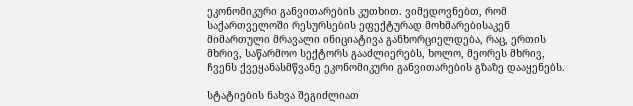ეკონომიკური განვითარების კუთხით. ვიმედოვნებთ, რომ საქართველოში რესურსების ეფექტურად მოხმარებისაკენ მიმართული მრავალი ინიციატივა განხორციელდება, რაც, ერთის მხრივ, საწარმოო სექტორს გააძლიერებს, ხოლო, მეორეს მხრივ, ჩვენს ქვეყანასმწვანე ეკონომიკური განვითარების გზაზე დააყენებს.

სტატიების ნახვა შეგიძლიათ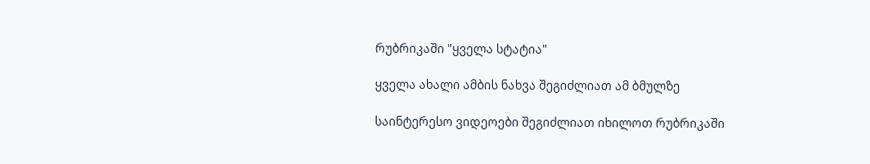რუბრიკაში "ყველა სტატია"

ყველა ახალი ამბის ნახვა შეგიძლიათ ამ ბმულზე

საინტერესო ვიდეოები შეგიძლიათ იხილოთ რუბრიკაში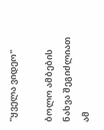"ყველა ვიდეო"

ბოლო ამბების ნახვა შეგიძლიათ ამ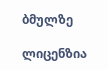ბმულზე

ლიცენზია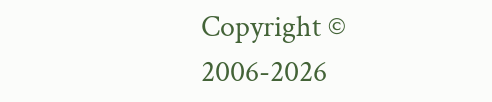Copyright © 2006-2026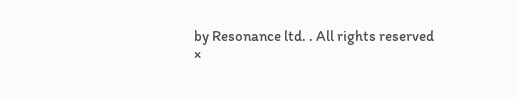by Resonance ltd. . All rights reserved
×